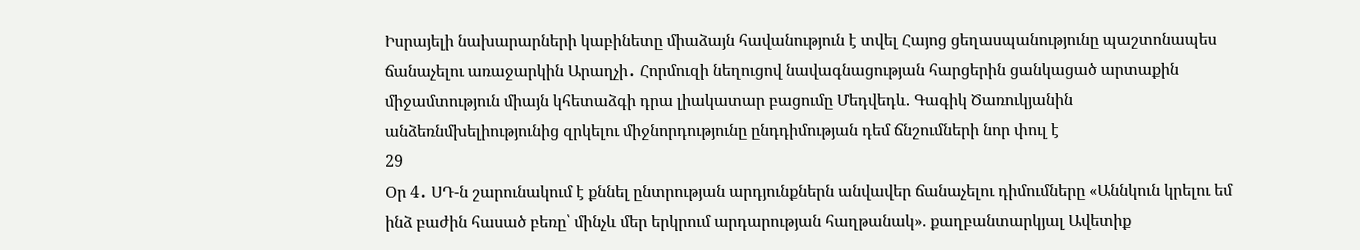Իսրայելի նախարարների կաբինետը միաձայն հավանություն է տվել Հայոց ցեղասպանությունը պաշտոնապես ճանաչելու առաջարկին Արաղչի․ Հորմուզի նեղուցով նավագնացության հարցերին ցանկացած արտաքին միջամտություն միայն կհետաձգի դրա լիակատար բացումը Մեդվեդև. Գագիկ Ծառուկյանին անձեռնմխելիությունից զրկելու միջնորդությունը ընդդիմության դեմ ճնշումների նոր փուլ է
29
Օր 4․ ՍԴ-ն շարունակում է քննել ընտրության արդյունքներն անվավեր ճանաչելու դիմումները «Աննկուն կրելու եմ ինձ բաժին հասած բեռը՝ մինչև մեր երկրում արդարության հաղթանակ». քաղբանտարկյալ Ավետիք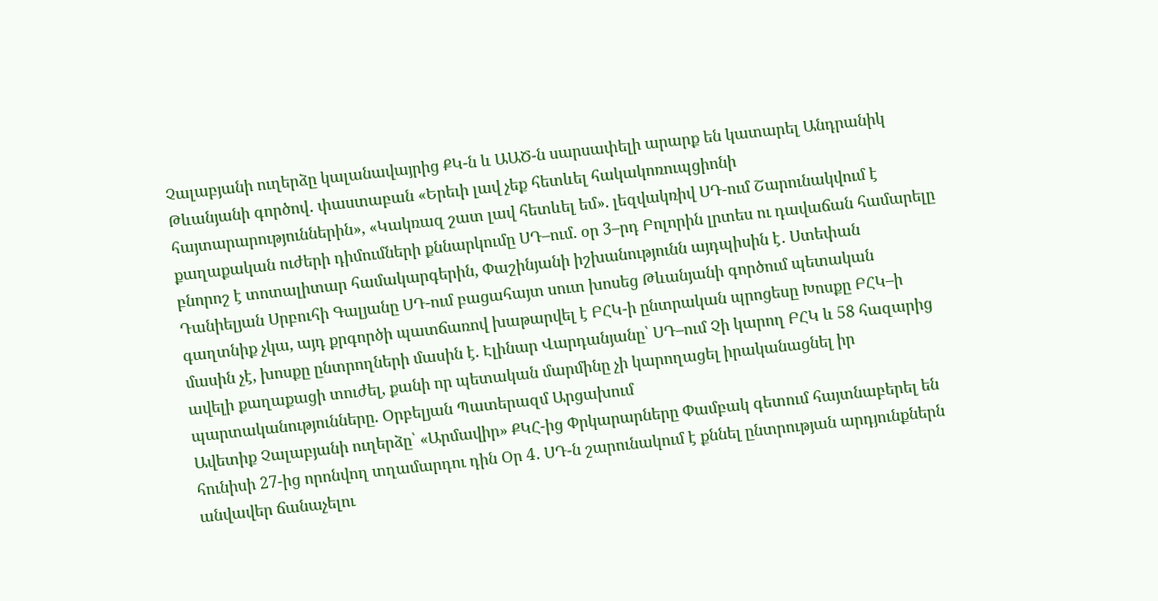Չալաբյանի ուղերձը կալանավայրից ՔԿ-ն և ԱԱԾ-ն սարսափելի արարք են կատարել Անդրանիկ Թևանյանի գործով․ փաստաբան «Երեւի լավ չեք հետևել հակակոռուպցիոնի հայտարարություններին», «Կակռազ շատ լավ հետևել եմ». լեզվակռիվ ՍԴ-ում Շարունակվում է քաղաքական ուժերի դիմումների քննարկումը ՍԴ–ում. օր 3–րդ Բոլորին լրտես ու դավաճան համարելը բնորոշ է տոտալիտար համակարգերին, Փաշինյանի իշխանությունն այդպիսին է․ Ստեփան Դանիելյան Սրբուհի Գալյանը ՍԴ-ում բացահայտ սուտ խոսեց Թևանյանի գործում պետական գաղտնիք չկա, այդ քրգործի պատճառով խաթարվել է ԲՀԿ-ի ընտրական պրոցեսը Խոսքը ԲՀԿ–ի մասին չէ, խոսքը ընտրողների մասին է. Էլինար Վարդանյանը՝ ՍԴ–ում Չի կարող ԲՀԿ և 58 հազարից ավելի քաղաքացի տուժել, քանի որ պետական մարմինը չի կարողացել իրականացնել իր պարտականությունները. Օրբելյան Պատերազմ Արցախում
Ավետիք Չալաբյանի ուղերձը՝ «Արմավիր» ՔԿՀ-ից Փրկարարները Փամբակ գետում հայտնաբերել են հունիսի 27-ից որոնվող տղամարդու դին Օր 4․ ՍԴ-ն շարունակում է քննել ընտրության արդյունքներն անվավեր ճանաչելու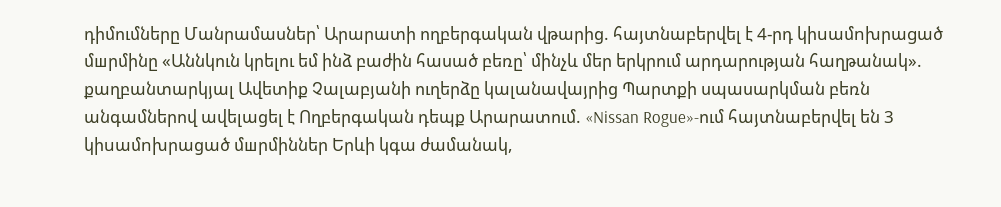դիմումները Մանրամասներ՝ Արարատի ողբերգական վթարից. հայտնաբերվել է 4-րդ կիuամnխրաgած մшրմինը «Աննկուն կրելու եմ ինձ բաժին հասած բեռը՝ մինչև մեր երկրում արդարության հաղթանակ». քաղբանտարկյալ Ավետիք Չալաբյանի ուղերձը կալանավայրից Պարտքի սպասարկման բեռն անգամներով ավելացել է Ողբերգական դեպք Արարատում. «Nissan Rogue»-ում հայտնաբերվել են 3 կիuամnխրացած մшրմիններ Երևի կգա ժամանակ,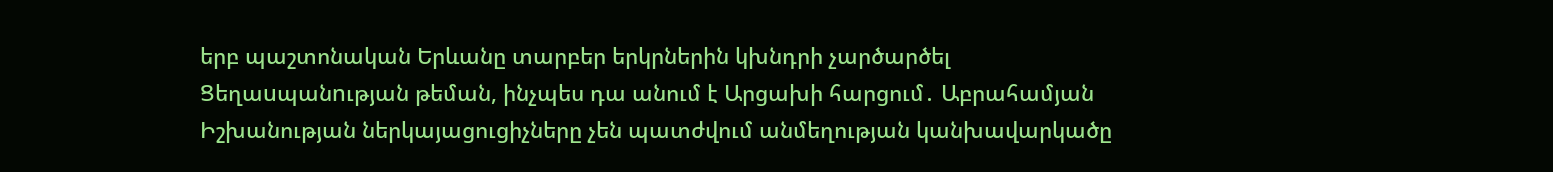երբ պաշտոնական Երևանը տարբեր երկրներին կխնդրի չարծարծել Ցեղաuպանnւթյան թեման, ինչպես դա անում է Արցախի հարցում․ Աբրահամյան Իշխանության ներկայացուցիչները չեն պատժվում անմեղության կանխավարկածը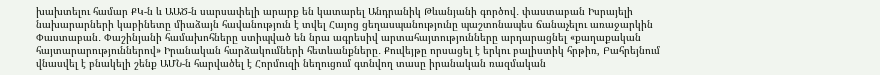խախտելու համար ՔԿ-ն և ԱԱԾ-ն սարսափելի արարք են կատարել Անդրանիկ Թևանյանի գործով․ փաստաբան Իսրայելի նախարարների կաբինետը միաձայն հավանություն է տվել Հայոց ցեղասպանությունը պաշտոնապես ճանաչելու առաջարկին Փաստաբան․ Փաշինյանի համախոհները ստիպված են նրա ագրեսիվ արտահայտությունները արդարացնել «քաղաքական հայտարարություններով» Իրանական հարձակումների հետևանքները․ Քուվեյթը որսացել է երկու բալիստիկ հրթիռ, Բահրեյնում վնասվել է բնակելի շենք ԱՄՆ-ն հարվածել է Հորմուզի նեղուցում գտնվող տասը իրանական ռազմական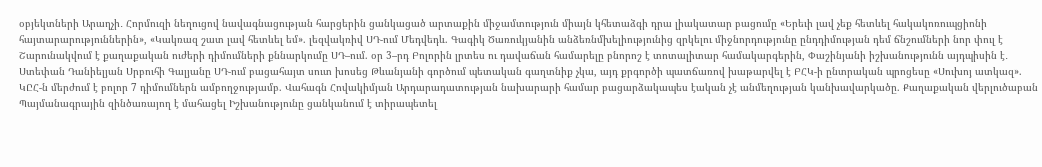օբյեկտների Արաղչի․ Հորմուզի նեղուցով նավագնացության հարցերին ցանկացած արտաքին միջամտություն միայն կհետաձգի դրա լիակատար բացումը «Երեւի լավ չեք հետևել հակակոռուպցիոնի հայտարարություններին», «Կակռազ շատ լավ հետևել եմ». լեզվակռիվ ՍԴ-ում Մեդվեդև. Գագիկ Ծառուկյանին անձեռնմխելիությունից զրկելու միջնորդությունը ընդդիմության դեմ ճնշումների նոր փուլ է Շարունակվում է քաղաքական ուժերի դիմումների քննարկումը ՍԴ–ում. օր 3–րդ Բոլորին լրտես ու դավաճան համարելը բնորոշ է տոտալիտար համակարգերին, Փաշինյանի իշխանությունն այդպիսին է․ Ստեփան Դանիելյան Սրբուհի Գալյանը ՍԴ-ում բացահայտ սուտ խոսեց Թևանյանի գործում պետական գաղտնիք չկա, այդ քրգործի պատճառով խաթարվել է ԲՀԿ-ի ընտրական պրոցեսը «Սուխոյ ատկազ». ԿԸՀ-ն մերժում է բոլոր 7 դիմումներն ամբողջությամբ. Վահագն Հովակիմյան Արդարադատության նախարարի համար բացարձակապես էական չէ անմեղության կանխավարկածը. Քաղաքական վերլուծաբան Պայմանագրային զինծառայող է մահացել Իշխանությունը ցանկանում է տիրապետել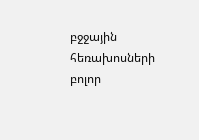բջջային հեռախոսների բոլոր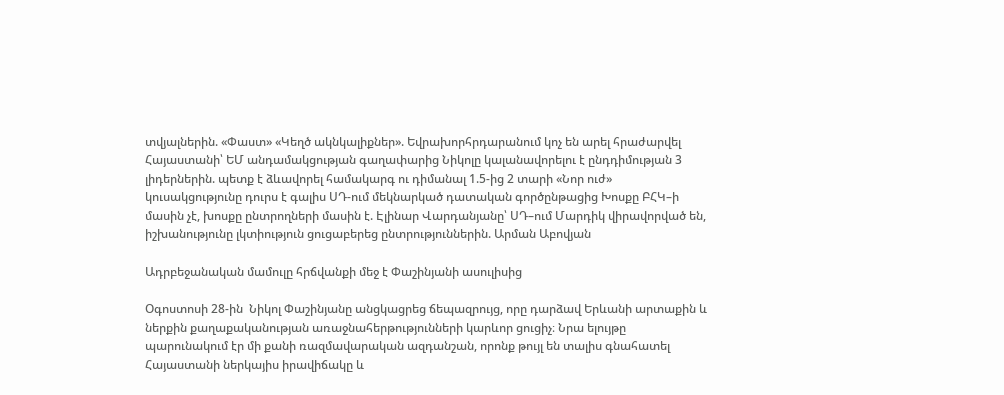տվյալներին. «Փաստ» «Կեղծ ակնկալիքներ». Եվրախորհրդարանում կոչ են արել հրաժարվել Հայաստանի՝ ԵՄ անդամակցության գաղափարից Նիկոլը կալանավորելու է ընդդիմության 3 լիդերներին. պետք է ձևավորել համակարգ ու դիմանալ 1.5-ից 2 տարի «Նոր ուժ» կուսակցությունը դուրս է գալիս ՍԴ-ում մեկնարկած դատական գործընթացից Խոսքը ԲՀԿ–ի մասին չէ, խոսքը ընտրողների մասին է. Էլինար Վարդանյանը՝ ՍԴ–ում Մարդիկ վիրավորված են, իշխանությունը լկտիություն ցուցաբերեց ընտրություններին. Արման Աբովյան

Ադրբեջանական մամուլը հրճվանքի մեջ է Փաշինյանի ասուլիսից

Օգոստոսի 28-ին  Նիկոլ Փաշինյանը անցկացրեց ճեպազրույց, որը դարձավ Երևանի արտաքին և ներքին քաղաքականության առաջնահերթությունների կարևոր ցուցիչ։ Նրա ելույթը պարունակում էր մի քանի ռազմավարական ազդանշան, որոնք թույլ են տալիս գնահատել Հայաստանի ներկայիս իրավիճակը և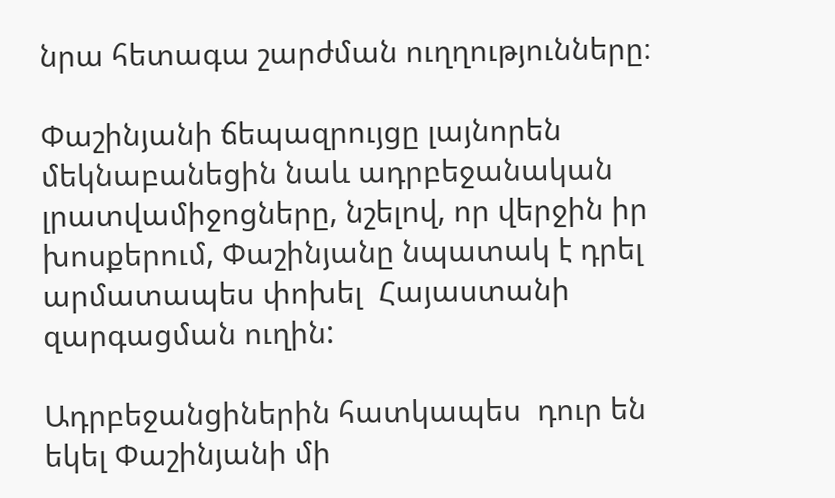նրա հետագա շարժման ուղղությունները։

Փաշինյանի ճեպազրույցը լայնորեն մեկնաբանեցին նաև ադրբեջանական լրատվամիջոցները, նշելով, որ վերջին իր խոսքերում, Փաշինյանը նպատակ է դրել արմատապես փոխել  Հայաստանի զարգացման ուղին:

Ադրբեջանցիներին հատկապես  դուր են եկել Փաշինյանի մի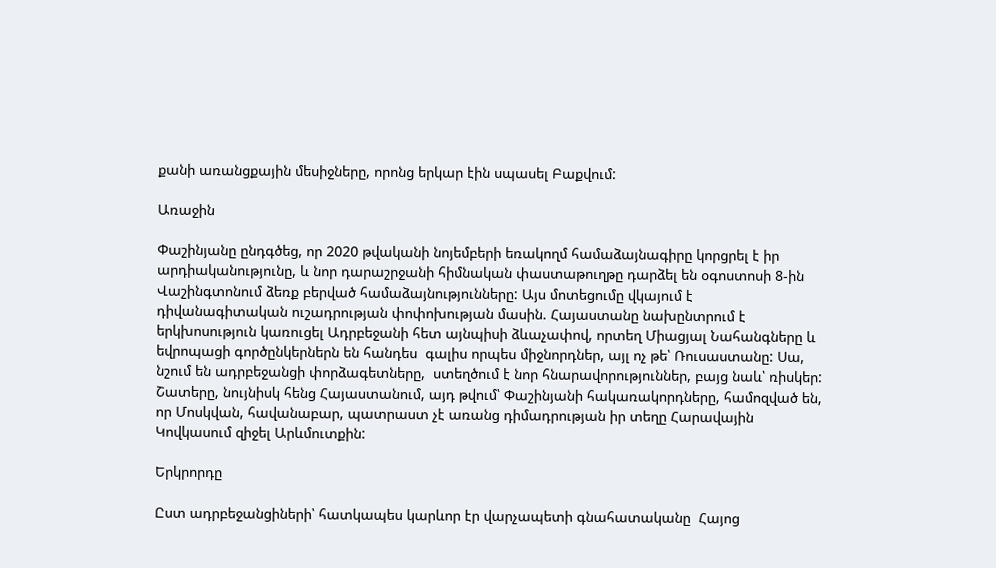քանի առանցքային մեսիջները, որոնց երկար էին սպասել Բաքվում:

Առաջին

Փաշինյանը ընդգծեց, որ 2020 թվականի նոյեմբերի եռակողմ համաձայնագիրը կորցրել է իր արդիականությունը, և նոր դարաշրջանի հիմնական փաստաթուղթը դարձել են օգոստոսի 8-ին Վաշինգտոնում ձեռք բերված համաձայնությունները: Այս մոտեցումը վկայում է դիվանագիտական ուշադրության փոփոխության մասին. Հայաստանը նախընտրում է երկխոսություն կառուցել Ադրբեջանի հետ այնպիսի ձևաչափով, որտեղ Միացյալ Նահանգները և եվրոպացի գործընկերներն են հանդես  գալիս որպես միջնորդներ, այլ ոչ թե՝ Ռուսաստանը: Սա, նշում են ադրբեջանցի փորձագետները,  ստեղծում է նոր հնարավորություններ, բայց նաև՝ ռիսկեր: Շատերը, նույնիսկ հենց Հայաստանում, այդ թվում՝ Փաշինյանի հակառակորդները, համոզված են, որ Մոսկվան, հավանաբար, պատրաստ չէ առանց դիմադրության իր տեղը Հարավային Կովկասում զիջել Արևմուտքին:

Երկրորդը

Ըստ ադրբեջանցիների՝ հատկապես կարևոր էր վարչապետի գնահատականը  Հայոց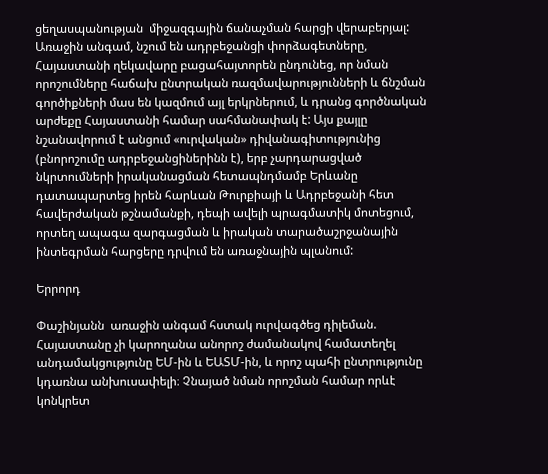ցեղասպանության  միջազգային ճանաչման հարցի վերաբերյալ: Առաջին անգամ, նշում են ադրբեջանցի փորձագետները,  Հայաստանի ղեկավարը բացահայտորեն ընդունեց, որ նման որոշումները հաճախ ընտրական ռազմավարությունների և ճնշման գործիքների մաս են կազմում այլ երկրներում, և դրանց գործնական արժեքը Հայաստանի համար սահմանափակ է: Այս քայլը նշանավորում է անցում «ուրվական» դիվանագիտությունից (բնորոշումը ադրբեջանցիներինն է), երբ չարդարացված նկրտումների իրականացման հետապնդմամբ Երևանը դատապարտեց իրեն հարևան Թուրքիայի և Ադրբեջանի հետ հավերժական թշնամանքի, դեպի ավելի պրագմատիկ մոտեցում, որտեղ ապագա զարգացման և իրական տարածաշրջանային ինտեգրման հարցերը դրվում են առաջնային պլանում:

Երրորդ

Փաշինյանն  առաջին անգամ հստակ ուրվագծեց դիլեման. Հայաստանը չի կարողանա անորոշ ժամանակով համատեղել անդամակցությունը ԵՄ-ին և ԵԱՏՄ-ին, և որոշ պահի ընտրությունը կդառնա անխուսափելի։ Չնայած նման որոշման համար որևէ կոնկրետ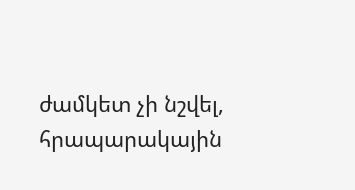ժամկետ չի նշվել, հրապարակային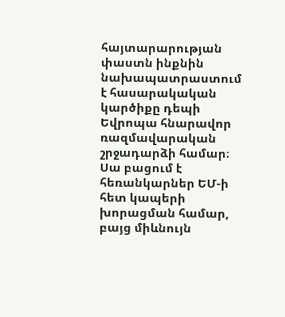հայտարարության փաստն ինքնին նախապատրաստում է հասարակական կարծիքը դեպի Եվրոպա հնարավոր ռազմավարական շրջադարձի համար։ Սա բացում է հեռանկարներ ԵՄ-ի հետ կապերի խորացման համար, բայց միևնույն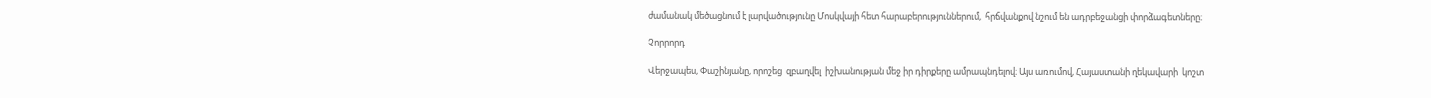ժամանակ մեծացնում է լարվածությունը Մոսկվայի հետ հարաբերություններում,  հրճվանքով նշում են ադրբեջանցի փորձագետները։

Չորրորդ

Վերջապես, Փաշինյանը, որոշեց  զբաղվել  իշխանության մեջ իր դիրքերը ամրապնդելով։ Այս առումով, Հայաստանի ղեկավարի  կոշտ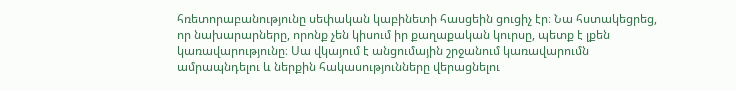հռետորաբանությունը սեփական կաբինետի հասցեին ցուցիչ էր։ Նա հստակեցրեց, որ նախարարները, որոնք չեն կիսում իր քաղաքական կուրսը, պետք է լքեն կառավարությունը։ Սա վկայում է անցումային շրջանում կառավարումն ամրապնդելու և ներքին հակասությունները վերացնելու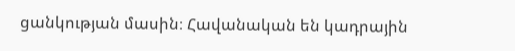ցանկության մասին։ Հավանական են կադրային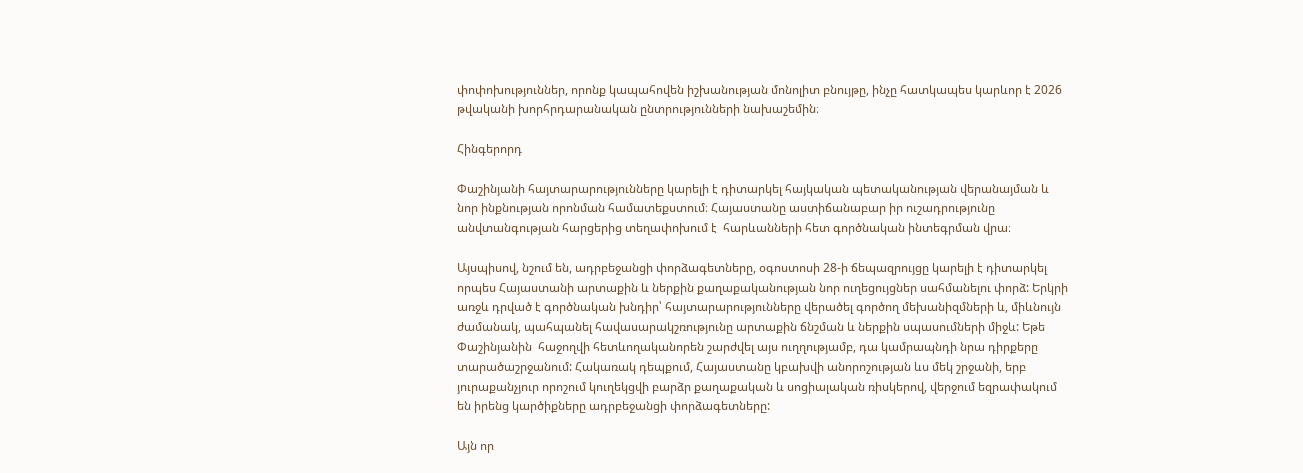փոփոխություններ, որոնք կապահովեն իշխանության մոնոլիտ բնույթը, ինչը հատկապես կարևոր է 2026 թվականի խորհրդարանական ընտրությունների նախաշեմին։

Հինգերորդ

Փաշինյանի հայտարարությունները կարելի է դիտարկել հայկական պետականության վերանայման և նոր ինքնության որոնման համատեքստում։ Հայաստանը աստիճանաբար իր ուշադրությունը անվտանգության հարցերից տեղափոխում է  հարևանների հետ գործնական ինտեգրման վրա։

Այսպիսով, նշում են, ադրբեջանցի փորձագետները, օգոստոսի 28-ի ճեպազրույցը կարելի է դիտարկել որպես Հայաստանի արտաքին և ներքին քաղաքականության նոր ուղեցույցներ սահմանելու փորձ: Երկրի առջև դրված է գործնական խնդիր՝ հայտարարությունները վերածել գործող մեխանիզմների և, միևնույն ժամանակ, պահպանել հավասարակշռությունը արտաքին ճնշման և ներքին սպասումների միջև: Եթե Փաշինյանին  հաջողվի հետևողականորեն շարժվել այս ուղղությամբ, դա կամրապնդի նրա դիրքերը տարածաշրջանում: Հակառակ դեպքում, Հայաստանը կբախվի անորոշության ևս մեկ շրջանի, երբ յուրաքանչյուր որոշում կուղեկցվի բարձր քաղաքական և սոցիալական ռիսկերով, վերջում եզրափակում են իրենց կարծիքները ադրբեջանցի փորձագետները:

Այն որ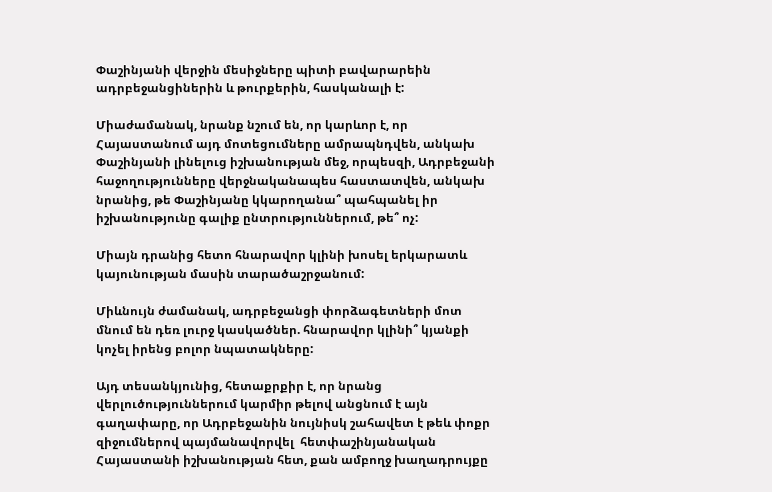Փաշինյանի վերջին մեսիջները պիտի բավարարեին ադրբեջանցիներին և թուրքերին, հասկանալի է:

Միաժամանակ, նրանք նշում են, որ կարևոր է, որ Հայաստանում այդ մոտեցումները ամրապնդվեն, անկախ Փաշինյանի լինելուց իշխանության մեջ, որպեսզի, Ադրբեջանի հաջողությունները վերջնականապես հաստատվեն, անկախ նրանից, թե Փաշինյանը կկարողանա՞ պահպանել իր իշխանությունը գալիք ընտրություններում, թե՞ ոչ:

Միայն դրանից հետո հնարավոր կլինի խոսել երկարատև կայունության մասին տարածաշրջանում:

Միևնույն ժամանակ, ադրբեջանցի փորձագետների մոտ մնում են դեռ լուրջ կասկածներ. հնարավոր կլինի՞ կյանքի կոչել իրենց բոլոր նպատակները:

Այդ տեսանկյունից, հետաքրքիր է, որ նրանց վերլուծություններում կարմիր թելով անցնում է այն գաղափարը, որ Ադրբեջանին նույնիսկ շահավետ է թեև փոքր զիջումներով պայմանավորվել  հետփաշինյանական Հայաստանի իշխանության հետ, քան ամբողջ խաղադրույքը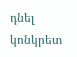դնել կոնկրետ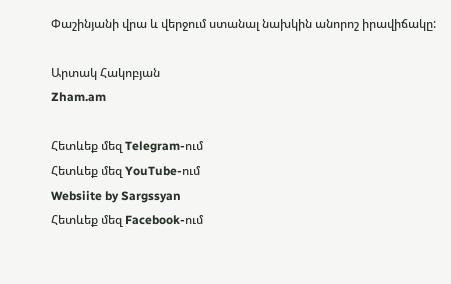Փաշինյանի վրա և վերջում ստանալ նախկին անորոշ իրավիճակը:

Արտակ Հակոբյան
Zham.am

Հետևեք մեզ Telegram-ում
Հետևեք մեզ YouTube-ում
Websiite by Sargssyan
Հետևեք մեզ Facebook-ում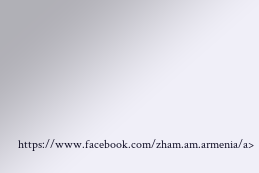https://www.facebook.com/zham.am.armenia/a>